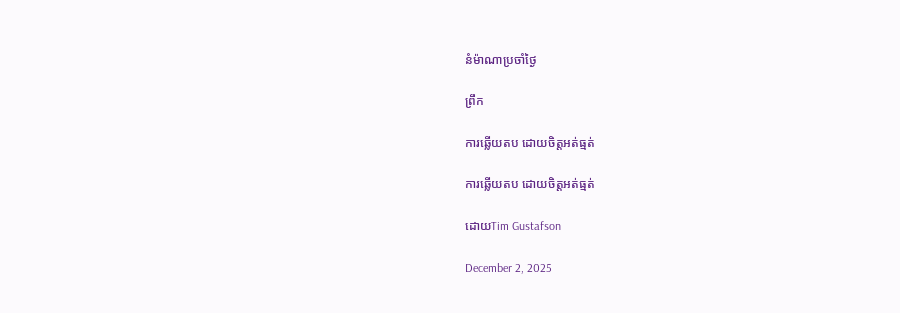នំម៉ាណាប្រចាំថ្ងៃ

ព្រឹក

ការឆ្លើយតប ដោយចិត្តអត់ធ្មត់

ការឆ្លើយតប ដោយចិត្តអត់ធ្មត់

ដោយTim Gustafson

December 2, 2025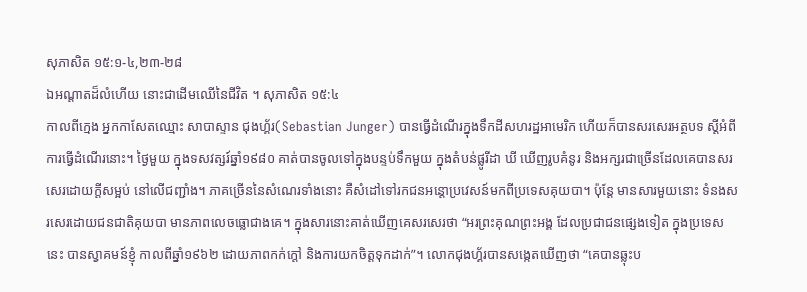សុភាសិត ១៥:១-៤,២៣-២៨
ឯអណ្ដាតដ៏លំហើយ នោះជាដើមឈើនៃជីវិត ។ សុភាសិត ១៥:៤
កាលពីក្មេង អ្នកកាសែតឈ្មោះ សាបាស្ទាន ជុងហ្គ័រ(Sebastian Junger) បានធ្វើដំណើរក្នុងទឹកដីសហរដ្ឋអាមេរិក ហើយក៏បានសរសេរអត្ថបទ ស្តីអំពីការធ្វើដំណើរនោះ។ ថ្ងៃមួយ ក្នុងទសវត្សរ៍ឆ្នាំ១៩៨០ គាត់បានចូលទៅក្នុងបន្ទប់ទឹកមួយ ក្នុងតំបន់ផ្លូរីដា ឃី ឃើញរូបគំនូរ និងអក្សរជាច្រើនដែលគេបានសរសេរដោយក្តីសម្អប់ នៅលើជញ្ជាំង។ ភាគច្រើននៃសំណេរទាំងនោះ គឺសំដៅទៅរកជនអន្តោប្រវេសន៍មកពីប្រទេសគុយបា។ ប៉ុន្តែ មានសារមួយនោះ ទំនងសរសេរដោយជនជាតិគុយបា មានភាពលេចធ្លោជាងគេ។ ក្នុងសារនោះគាត់ឃើញគេសរសេរថា “អរព្រះគុណព្រះអង្គ ដែលប្រជាជនផ្សេងទៀត ក្នុងប្រទេសនេះ បានស្វាគមន៍ខ្ញុំ កាលពីឆ្នាំ១៩៦២ ដោយភាពកក់ក្តៅ និងការយកចិត្តទុកដាក់”។ លោកជុងហ្គ័របានសង្កេតឃើញថា “គេបានឆ្លុះប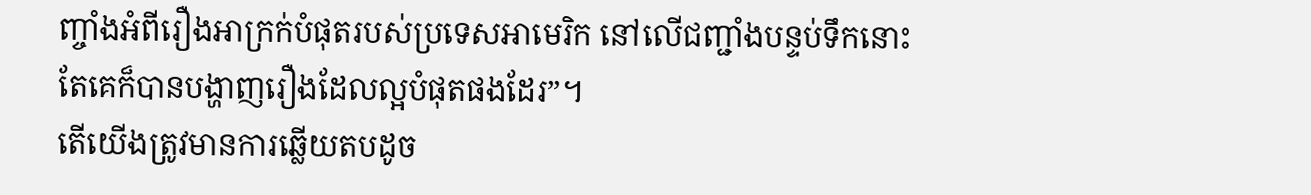ញ្ចាំងអំពីរឿងអាក្រក់បំផុតរបស់ប្រទេសអាមេរិក នៅលើជញ្ជាំងបន្ទប់ទឹកនោះ តែគេក៏បានបង្ហាញរឿងដែលល្អបំផុតផងដែរ”។
តើយើងត្រូវមានការឆ្លើយតបដូច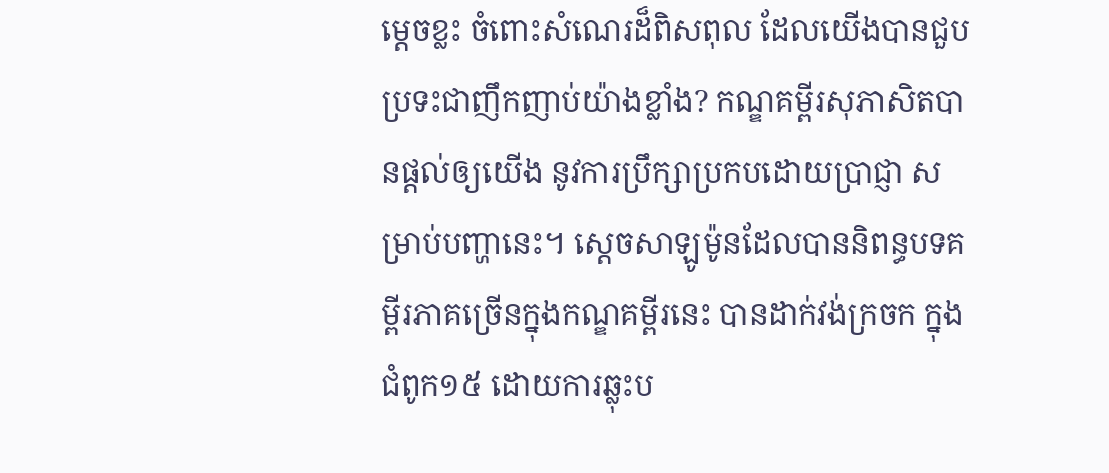ម្តេចខ្លះ ចំពោះសំណេរដ៏ពិសពុល ដែលយើងបានជួបប្រទះជាញឹកញាប់យ៉ាងខ្លាំង? កណ្ឌគម្ពីរសុភាសិតបានផ្តល់ឲ្យយើង នូវការប្រឹក្សាប្រកបដោយប្រាជ្ញា សម្រាប់បញ្ហានេះ។ ស្តេចសាឡូម៉ូនដែលបាននិពន្ធបទគម្ពីរភាគច្រើនក្នុងកណ្ឌគម្ពីរនេះ បានដាក់វង់ក្រចក ក្នុងជំពូក១៥ ដោយការឆ្លុះប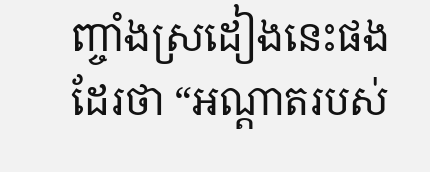ញ្ចាំងស្រដៀងនេះផងដែរថា “អណ្ដាតរបស់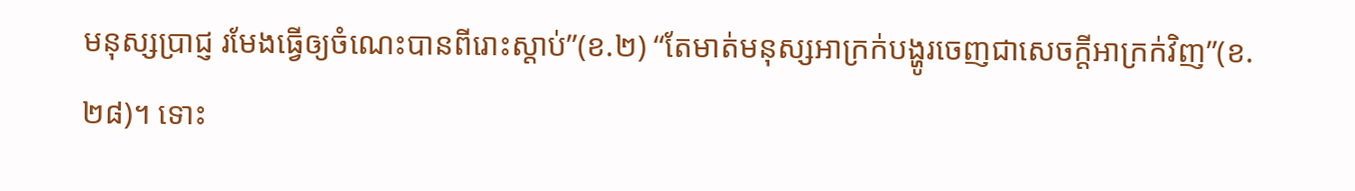មនុស្សប្រាជ្ញ រមែងធ្វើឲ្យចំណេះបានពីរោះស្ដាប់”(ខ.២) “តែមាត់មនុស្សអាក្រក់បង្ហូរចេញជាសេចក្ដីអាក្រក់វិញ”(ខ.២៨)។ ទោះ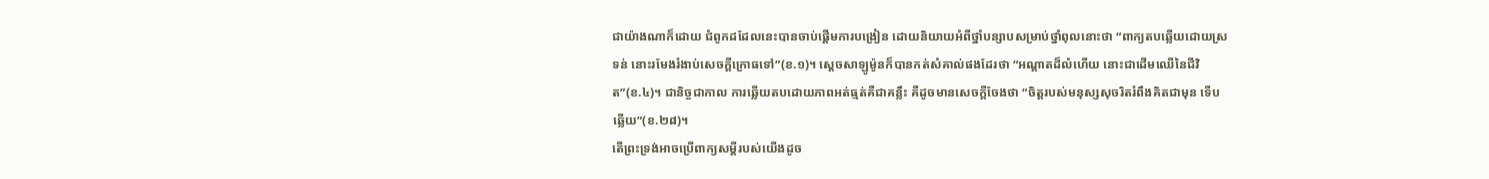ជាយ៉ាងណាក៏ដោយ ជំពូកដដែលនេះបានចាប់ផ្តើមការបង្រៀន ដោយនិយាយអំពីថ្នាំបន្សាបសម្រាប់ថ្នាំពុលនោះថា “ពាក្យតបឆ្លើយដោយស្រទន់ នោះរមែងរំងាប់សេចក្ដីក្រោធទៅ”(ខ.១)។ ស្តេចសាឡូម៉ូនក៏បានកត់សំគាល់ផងដែរថា “អណ្ដាតដ៏លំហើយ នោះជាដើមឈើនៃជីវិត”(ខ.៤)។ ជានិច្ចជាកាល ការឆ្លើយតបដោយភាពអត់ធ្មត់គឺជាគន្លឹះ គឺដូចមានសេចក្តីចែងថា “ចិត្តរបស់មនុស្សសុចរិតរំពឹងគិតជាមុន ទើបឆ្លើយ”(ខ.២៨)។
តើព្រះទ្រង់អាចប្រើពាក្យសម្តីរបស់យើងដូច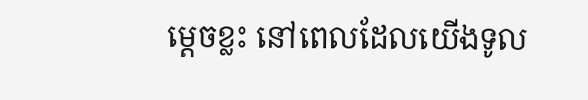ម្តេចខ្លះ នៅពេលដែលយើងទូល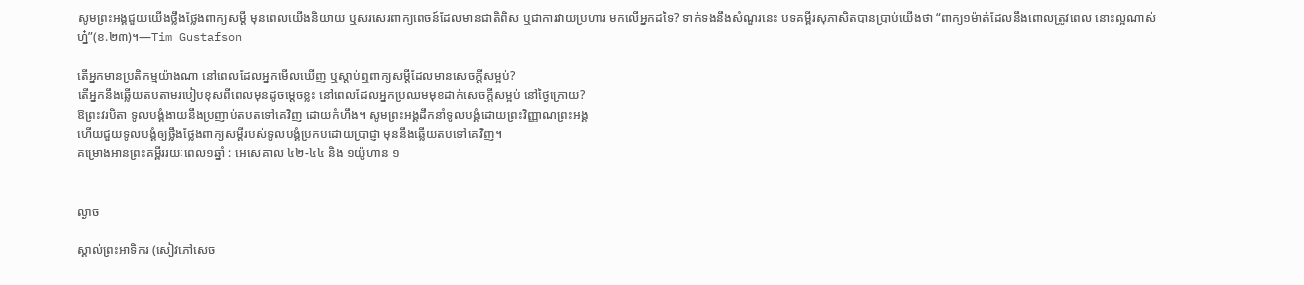សូមព្រះអង្គជួយយើងថ្លឹងថ្លែងពាក្យសម្តី មុនពេលយើងនិយាយ ឬសរសេរពាក្យពេចន៍ដែលមានជាតិពិស ឬជាការវាយប្រហារ មកលើអ្នកដទៃ? ទាក់ទងនឹងសំណួរនេះ បទគម្ពីរសុភាសិតបានប្រាប់យើងថា “ពាក្យ១ម៉ាត់ដែលនឹងពោលត្រូវពេល នោះល្អណាស់ហ្ន៎”(ខ.២៣)។—Tim Gustafson

តើអ្នកមានប្រតិកម្មយ៉ាងណា នៅពេលដែលអ្នកមើលឃើញ ឬស្តាប់ឮពាក្យសម្តីដែលមានសេចក្តីសម្អប់?
តើអ្នកនឹងឆ្លើយតបតាមរបៀបខុសពីពេលមុនដូចម្តេចខ្លះ នៅពេលដែលអ្នកប្រឈមមុខដាក់សេចក្តីសម្អប់ នៅថ្ងៃក្រោយ?
ឱព្រះវរបិតា ទូលបង្គំងាយនឹងប្រញាប់តបតទៅគេវិញ ដោយកំហឹង។ សូមព្រះអង្គដឹកនាំទូលបង្គំដោយព្រះវិញ្ញាណព្រះអង្គ
ហើយជួយទូលបង្គំឲ្យថ្លឹងថ្លែងពាក្យសម្តីរបស់ទូលបង្គំប្រកបដោយប្រាជ្ញា មុននឹងឆ្លើយតបទៅគេវិញ។
គម្រោងអានព្រះគម្ពីររយៈពេល១ឆ្នាំ : អេសេគាល ៤២-៤៤ និង ១យ៉ូហាន ១


ល្ងាច

ស្គាល់ព្រះអាទិករ (សៀវភៅសេច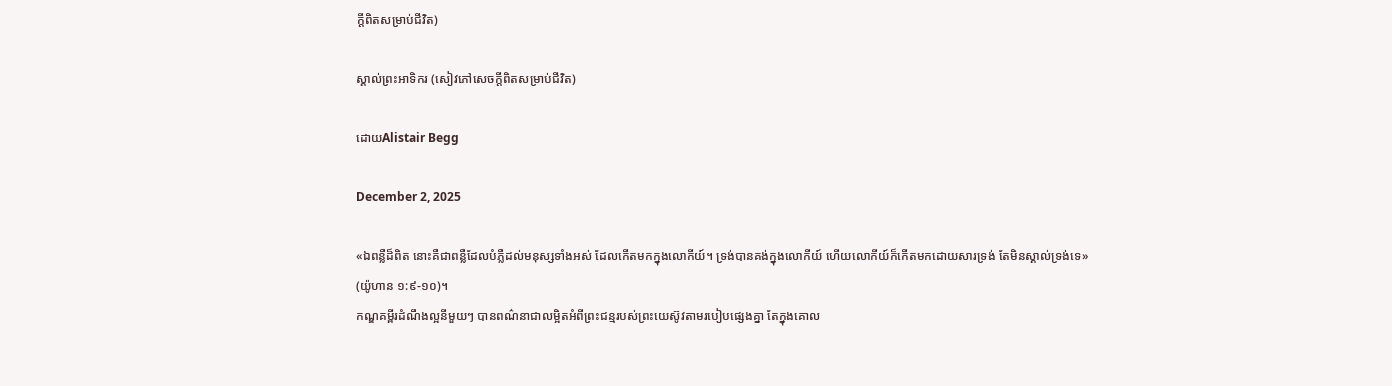ក្ដីពិតសម្រាប់ជីវិត)

ស្គាល់ព្រះអាទិករ (សៀវភៅសេចក្ដីពិតសម្រាប់ជីវិត)

ដោយAlistair Begg

December 2, 2025

«ឯពន្លឺដ៏ពិត នោះគឺជាពន្លឺដែលបំភ្លឺដល់មនុស្សទាំងអស់ ដែលកើតមកក្នុងលោកីយ៍។ ទ្រង់បានគង់ក្នុងលោកីយ៍ ហើយលោកីយ៍ក៏កើតមកដោយសារទ្រង់ តែមិនស្គាល់ទ្រង់ទេ» (យ៉ូហាន ១:៩-១០)។
កណ្ឌគម្ពីរដំណឹងល្អនីមួយៗ បានពណ៌នាជាលម្អិតអំពីព្រះជន្មរបស់ព្រះយេស៊ូវតាមរបៀបផ្សេងគ្នា តែក្នុងគោល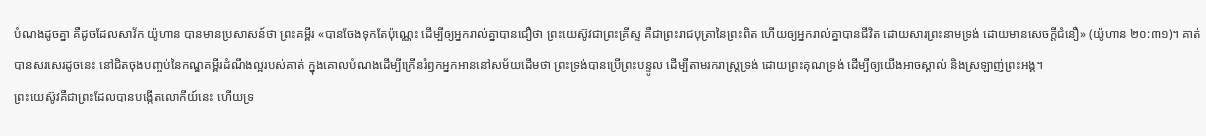បំណងដូចគ្នា គឺដូចដែលសាវ័ក យ៉ូហាន បានមានប្រសាសន៍ថា ព្រះគម្ពីរ «បានចែងទុកតែប៉ុណ្ណេះ ដើម្បីឲ្យអ្នករាល់គ្នាបានជឿថា ព្រះយេស៊ូវជាព្រះគ្រីស្ទ គឺជាព្រះរាជបុត្រានៃព្រះពិត ហើយឲ្យអ្នករាល់គ្នាបានជីវិត ដោយសារព្រះនាមទ្រង់ ដោយមានសេចក្ដីជំនឿ» (យ៉ូហាន ២០:៣១)។ គាត់បានសរសេរដូចនេះ នៅជិតចុងបញ្ចប់នៃកណ្ឌគម្ពីរដំណឹងល្អរបស់គាត់ ក្នុងគោលបំណងដើម្បីក្រើនរំឭកអ្នកអាននៅសម័យដើមថា ព្រះទ្រង់បានប្រើព្រះបន្ទូល ដើម្បីតាមរករាស្ត្រទ្រង់ ដោយព្រះគុណទ្រង់ ដើម្បីឲ្យយើងអាចស្គាល់ និងស្រឡាញ់ព្រះអង្គ។
ព្រះយេស៊ូវគឺជាព្រះដែលបានបង្កើតលោកីយ៍នេះ ហើយទ្រ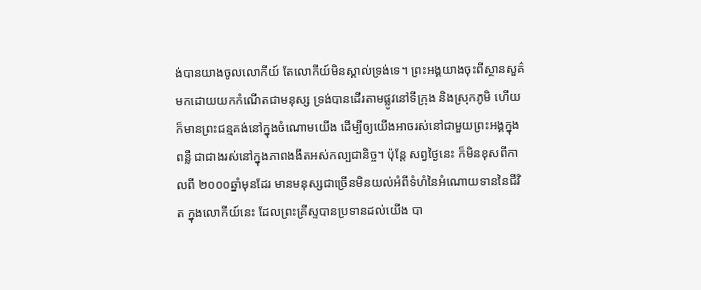ង់បានយាងចូលលោកីយ៍ តែលោកីយ៍មិនស្គាល់ទ្រង់ទេ។ ព្រះអង្គយាងចុះពីស្ថានសួគ៌មកដោយយកកំណើតជាមនុស្ស ទ្រង់បានដើរតាមផ្លូវនៅទីក្រុង និងស្រុកភូមិ ហើយក៏មានព្រះជន្មគង់នៅក្នុងចំណោមយើង ដើម្បីឲ្យយើងអាចរស់នៅជាមួយព្រះអង្គក្នុងពន្លឺ ជាជាងរស់នៅក្នុងភាពងងឹតអស់កល្បជានិច្ច។ ប៉ុន្តែ សព្វថ្ងៃនេះ ក៏មិនខុសពីកាលពី ២០០០ឆ្នាំមុនដែរ មានមនុស្សជាច្រើនមិនយល់អំពីទំហំនៃអំណោយទាននៃជីវិត ក្នុងលោកីយ៍នេះ ដែលព្រះគ្រីស្ទបានប្រទានដល់យើង បា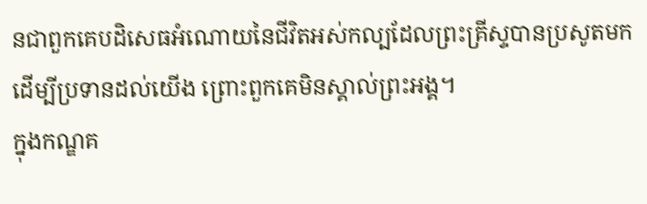នជាពួកគេបដិសេធអំណោយនៃជីវិតអស់កល្បដែលព្រះគ្រីស្ទបានប្រសូតមកដើម្បីប្រទានដល់យើង ព្រោះពួកគេមិនស្គាល់ព្រះអង្គ។
ក្នុងកណ្ឌគ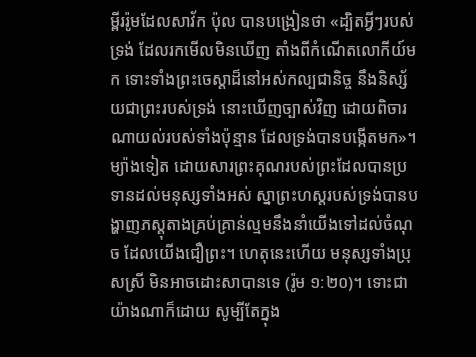ម្ពីររ៉ូមដែលសាវ័ក ប៉ុល បានបង្រៀនថា «ដ្បិតអ្វីៗរបស់ទ្រង់ ដែលរកមើលមិនឃើញ តាំងពីកំណើតលោកីយ៍មក ទោះទាំងព្រះចេស្ដាដ៏នៅអស់កល្បជានិច្ច នឹងនិស្ស័យជាព្រះរបស់ទ្រង់ នោះឃើញច្បាស់វិញ ដោយពិចារណាយល់របស់ទាំងប៉ុន្មាន ដែលទ្រង់បានបង្កើតមក»។ ម្យ៉ាងទៀត ដោយសារព្រះគុណរបស់ព្រះដែលបានប្រទានដល់មនុស្សទាំងអស់ ស្នាព្រះហស្តរបស់ទ្រង់បានបង្ហាញភស្តុតាងគ្រប់គ្រាន់ល្មមនឹងនាំយើងទៅដល់ចំណុច ដែលយើងជឿព្រះ។ ហេតុនេះហើយ មនុស្សទាំងប្រុសស្រី មិនអាចដោះសាបានទេ (រ៉ូម ១:២០)។ ទោះជាយ៉ាងណាក៏ដោយ សូម្បីតែក្នុង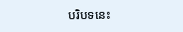បរិបទនេះ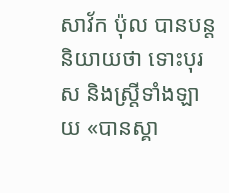សាវ័ក ប៉ុល បានបន្តនិយាយថា ទោះបុរស និងស្ត្រីទាំងឡាយ «បានស្គា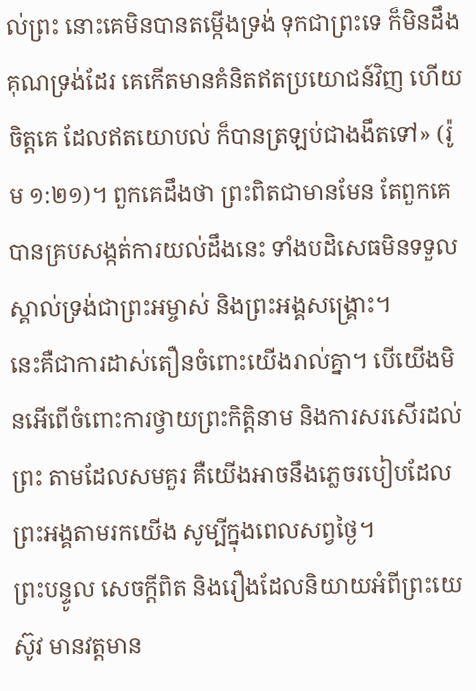ល់ព្រះ នោះគេមិនបានតម្កើងទ្រង់ ទុកជាព្រះទេ ក៏មិនដឹងគុណទ្រង់ដែរ គេកើតមានគំនិតឥតប្រយោជន៍វិញ ហើយចិត្តគេ ដែលឥតយោបល់ ក៏បានត្រឡប់ជាងងឹតទៅ» (រ៉ូម ១:២១)។ ពួកគេដឹងថា ព្រះពិតជាមានមែន តែពួកគេបានគ្របសង្កត់ការយល់ដឹងនេះ ទាំងបដិសេធមិនទទួលស្គាល់ទ្រង់ជាព្រះអម្ចាស់ និងព្រះអង្គសង្គ្រោះ។
នេះគឺជាការដាស់តឿនចំពោះយើងរាល់គ្នា។ បើយើងមិនអើពើចំពោះការថ្វាយព្រះកិត្តិនាម និងការសរសើរដល់ព្រះ តាមដែលសមគួរ គឺយើងអាចនឹងភ្លេចរបៀបដែលព្រះអង្គតាមរកយើង សូម្បីក្នុងពេលសព្វថ្ងៃ។
ព្រះបន្ទូល សេចក្តីពិត និងរឿងដែលនិយាយអំពីព្រះយេស៊ូវ មានវត្តមាន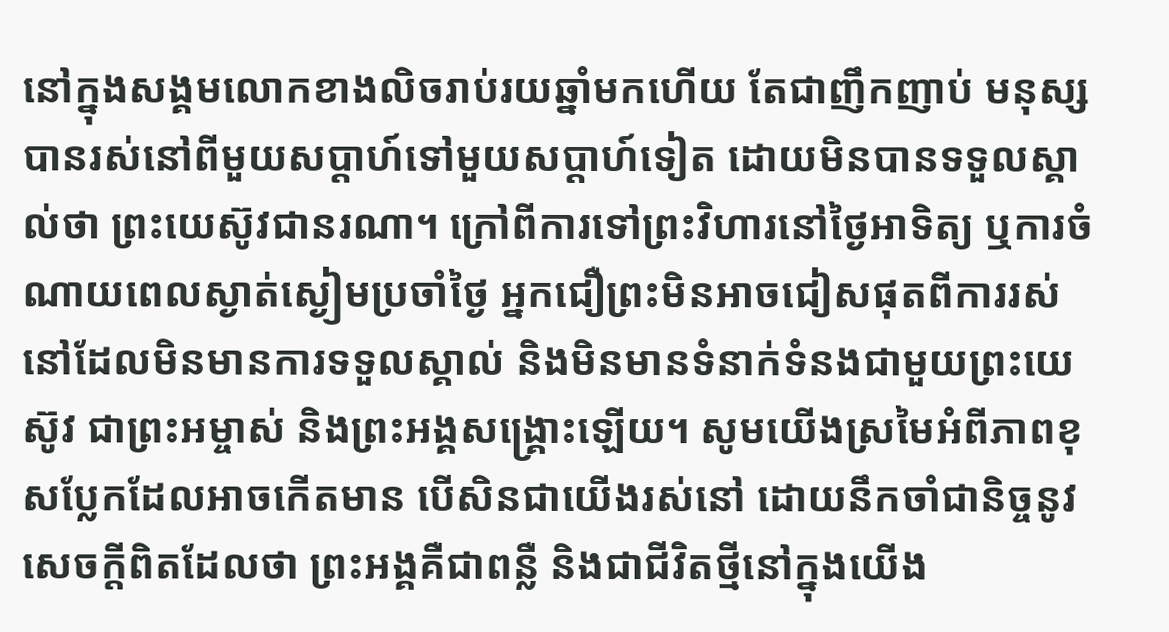នៅក្នុងសង្គមលោកខាងលិចរាប់រយឆ្នាំមកហើយ តែជាញឹកញាប់ មនុស្សបានរស់នៅពីមួយសប្ដាហ៍ទៅមួយសប្ដាហ៍ទៀត ដោយមិនបានទទួលស្គាល់ថា ព្រះយេស៊ូវជានរណា។ ក្រៅពីការទៅព្រះវិហារនៅថ្ងៃអាទិត្យ ឬការចំណាយពេលស្ងាត់ស្ងៀមប្រចាំថ្ងៃ អ្នកជឿព្រះមិនអាចជៀសផុតពីការរស់នៅដែលមិនមានការទទួលស្គាល់ និងមិនមានទំនាក់ទំនងជាមួយព្រះយេស៊ូវ ជាព្រះអម្ចាស់ និងព្រះអង្គសង្គ្រោះឡើយ។ សូមយើងស្រមៃអំពីភាពខុសប្លែកដែលអាចកើតមាន បើសិនជាយើងរស់នៅ ដោយនឹកចាំជានិច្ចនូវសេចក្តីពិតដែលថា ព្រះអង្គគឺជាពន្លឺ និងជាជីវិតថ្មីនៅក្នុងយើង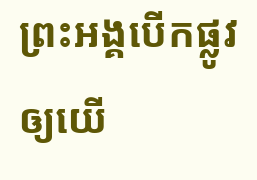ព្រះអង្គបើកផ្លូវឲ្យយើ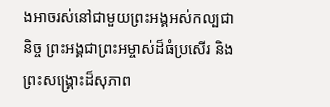ងអាចរស់នៅជាមួយព្រះអង្គអស់កល្បជានិច្ច ព្រះអង្គជាព្រះអម្ចាស់ដ៏ធំប្រសើរ និងព្រះសង្គ្រោះដ៏សុភាព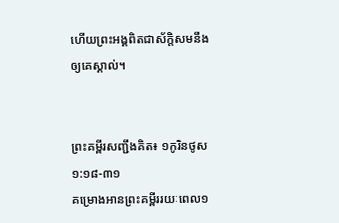ហើយព្រះអង្គពិតជាស័ក្តិសមនឹងឲ្យគេស្គាល់។


ព្រះគម្ពីរសញ្ជឹងគិត៖ ១កូរិនថូស ១:១៨-៣១
គម្រោងអានព្រះគម្ពីររយៈពេល១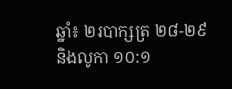ឆ្នាំ៖ ២របាក្សត្រ ២៨-២៩ និងលូកា ១០:១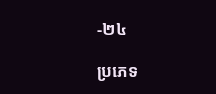-២៤

ប្រភេទ